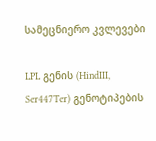სამეცნიერო კვლევები

LPL გენის (HindIII, Ser447Ter) გენოტიპების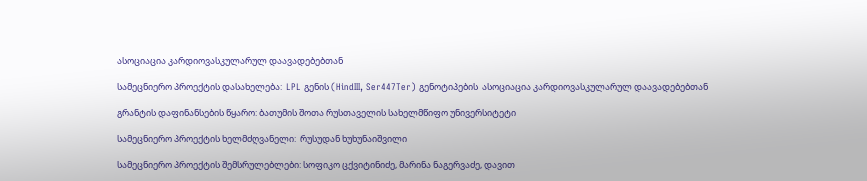ასოციაცია კარდიოვასკულარულ დაავადებებთან

სამეცნიერო პროექტის დასახელება:  LPL გენის (HindIII, Ser447Ter) გენოტიპების  ასოციაცია კარდიოვასკულარულ დაავადებებთან

გრანტის დაფინანსების წყარო: ბათუმის შოთა რუსთაველის სახელმწიფო უნივერსიტეტი

სამეცნიერო პროექტის ხელმძღვანელი:  რუსუდან ხუხუნაიშვილი

სამეცნიერო პროექტის შემსრულებლები: სოფიკო ცქვიტინიძე, მარინა ნაგერვაძე, დავით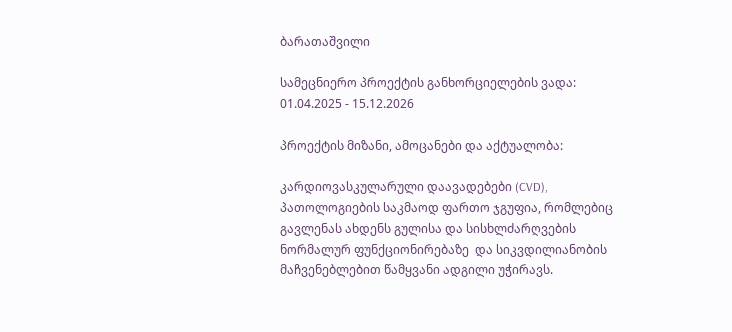ბარათაშვილი

სამეცნიერო პროექტის განხორციელების ვადა:  01.04.2025 - 15.12.2026

პროექტის მიზანი, ამოცანები და აქტუალობა:

კარდიოვასკულარული დაავადებები (CVD), პათოლოგიების საკმაოდ ფართო ჯგუფია, რომლებიც გავლენას ახდენს გულისა და სისხლძარღვების ნორმალურ ფუნქციონირებაზე  და სიკვდილიანობის  მაჩვენებლებით წამყვანი ადგილი უჭირავს.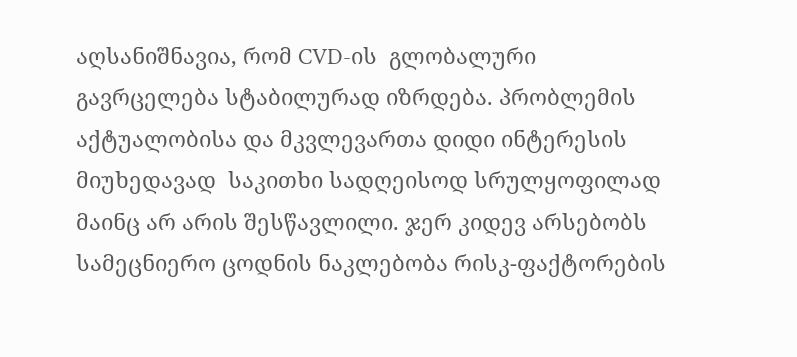აღსანიშნავია, რომ CVD-ის  გლობალური გავრცელება სტაბილურად იზრდება. პრობლემის აქტუალობისა და მკვლევართა დიდი ინტერესის მიუხედავად  საკითხი სადღეისოდ სრულყოფილად მაინც არ არის შესწავლილი. ჯერ კიდევ არსებობს სამეცნიერო ცოდნის ნაკლებობა რისკ-ფაქტორების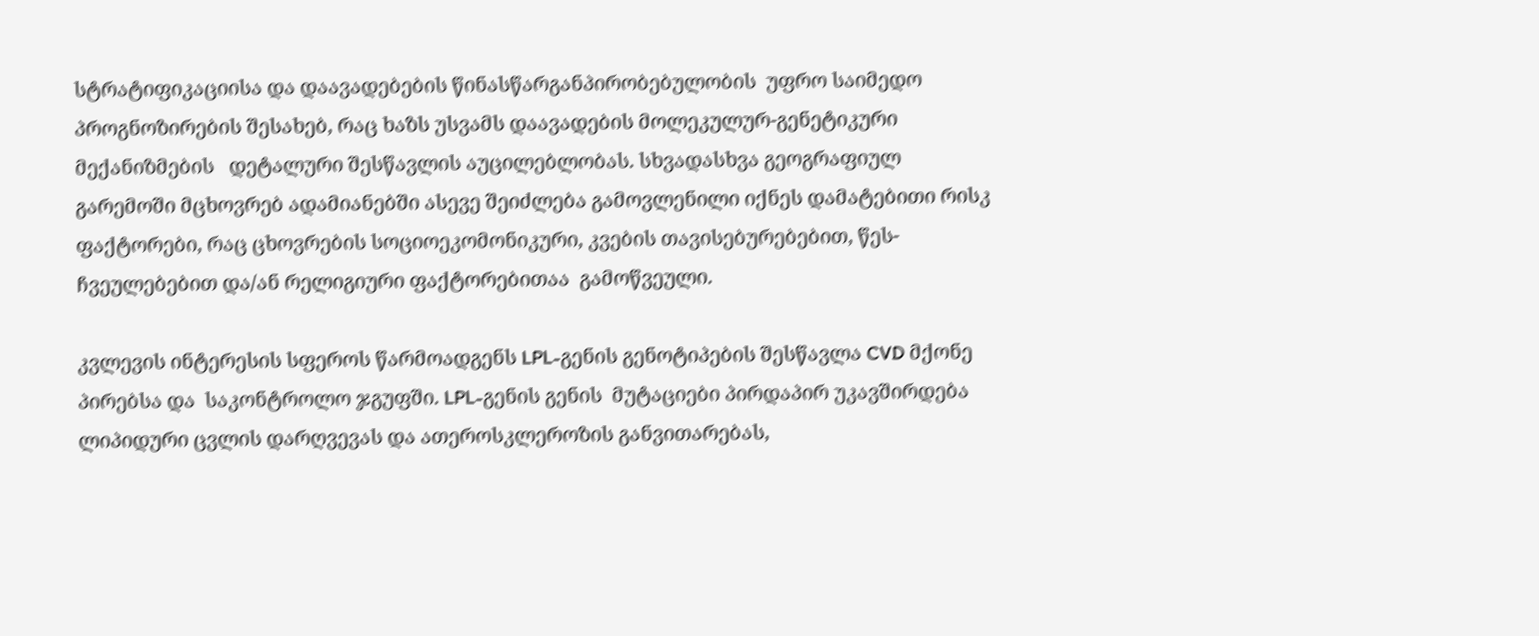სტრატიფიკაციისა და დაავადებების წინასწარგანპირობებულობის  უფრო საიმედო პროგნოზირების შესახებ, რაც ხაზს უსვამს დაავადების მოლეკულურ-გენეტიკური მექანიზმების   დეტალური შესწავლის აუცილებლობას. სხვადასხვა გეოგრაფიულ გარემოში მცხოვრებ ადამიანებში ასევე შეიძლება გამოვლენილი იქნეს დამატებითი რისკ ფაქტორები, რაც ცხოვრების სოციოეკომონიკური, კვების თავისებურებებით, წეს-ჩვეულებებით და/ან რელიგიური ფაქტორებითაა  გამოწვეული.

კვლევის ინტერესის სფეროს წარმოადგენს LPL-გენის გენოტიპების შესწავლა CVD მქონე პირებსა და  საკონტროლო ჯგუფში. LPL-გენის გენის  მუტაციები პირდაპირ უკავშირდება ლიპიდური ცვლის დარღვევას და ათეროსკლეროზის განვითარებას,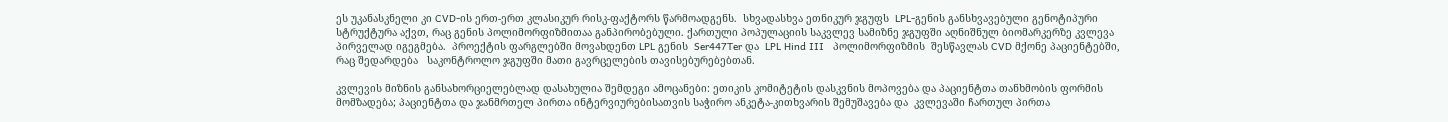ეს უკანასკნელი კი CVD-ის ერთ-ერთ კლასიკურ რისკ-ფაქტორს წარმოადგენს.  სხვადასხვა ეთნიკურ ჯგუფს  LPL-გენის განსხვავებული გენოტიპური სტრუქტურა აქვთ, რაც გენის პოლიმორფიზმითაა განპირობებული. ქართული პოპულაციის საკვლევ სამიზნე ჯგუფში აღნიშნულ ბიომარკერზე კვლევა  პირველად იგეგმება.  პროექტის ფარგლებში მოვახდენთ LPL გენის  Ser447Ter და  LPL Hind III   პოლიმორფიზმის  შესწავლას CVD მქონე პაციენტებში, რაც შედარდება   საკონტროლო ჯგუფში მათი გავრცელების თავისებურებებთან.

კვლევის მიზნის განსახორციელებლად დასახულია შემდეგი ამოცანები: ეთიკის კომიტეტის დასკვნის მოპოვება და პაციენტთა თანხმობის ფორმის მომზადება; პაციენტთა და ჯანმრთელ პირთა ინტერვიურებისათვის საჭირო ანკეტა-კითხვარის შემუშავება და  კვლევაში ჩართულ პირთა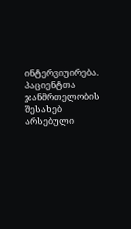ინტერვიუირება. პაციენტთა ჯანმრთელობის შესახებ არსებული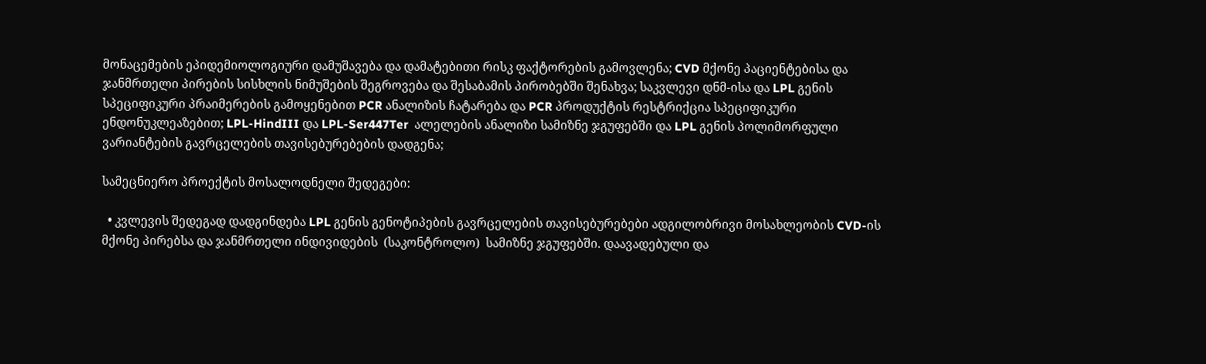მონაცემების ეპიდემიოლოგიური დამუშავება და დამატებითი რისკ ფაქტორების გამოვლენა; CVD მქონე პაციენტებისა და ჯანმრთელი პირების სისხლის ნიმუშების შეგროვება და შესაბამის პირობებში შენახვა; საკვლევი დნმ-ისა და LPL გენის სპეციფიკური პრაიმერების გამოყენებით PCR ანალიზის ჩატარება და PCR პროდუქტის რესტრიქცია სპეციფიკური ენდონუკლეაზებით; LPL-HindIII და LPL-Ser447Ter  ალელების ანალიზი სამიზნე ჯგუფებში და LPL გენის პოლიმორფული ვარიანტების გავრცელების თავისებურებების დადგენა;

სამეცნიერო პროექტის მოსალოდნელი შედეგები:

  • კვლევის შედეგად დადგინდება LPL გენის გენოტიპების გავრცელების თავისებურებები ადგილობრივი მოსახლეობის CVD-ის მქონე პირებსა და ჯანმრთელი ინდივიდების  (საკონტროლო)  სამიზნე ჯგუფებში. დაავადებული და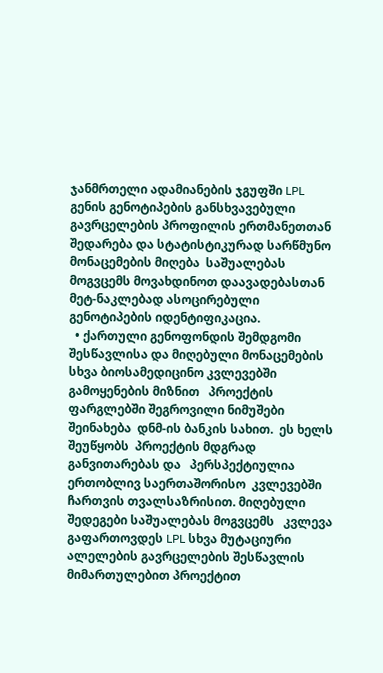ჯანმრთელი ადამიანების ჯგუფში LPL გენის გენოტიპების განსხვავებული გავრცელების პროფილის ერთმანეთთან შედარება და სტატისტიკურად სარწმუნო მონაცემების მიღება  საშუალებას მოგვცემს მოვახდინოთ დაავადებასთან მეტ-ნაკლებად ასოცირებული გენოტიპების იდენტიფიკაცია.
  • ქართული გენოფონდის შემდგომი შესწავლისა და მიღებული მონაცემების სხვა ბიოსამედიცინო კვლევებში გამოყენების მიზნით   პროექტის ფარგლებში შეგროვილი ნიმუშები  შეინახება  დნმ-ის ბანკის სახით.  ეს ხელს შეუწყობს  პროექტის მდგრად განვითარებას და   პერსპექტიულია ერთობლივ საერთაშორისო  კვლევებში ჩართვის თვალსაზრისით. მიღებული  შედეგები საშუალებას მოგვცემს   კვლევა გაფართოვდეს LPL სხვა მუტაციური ალელების გავრცელების შესწავლის მიმართულებით პროექტით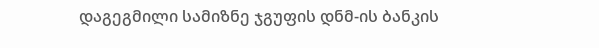დაგეგმილი სამიზნე ჯგუფის დნმ-ის ბანკის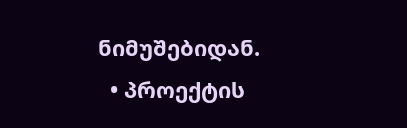ნიმუშებიდან.
  • პროექტის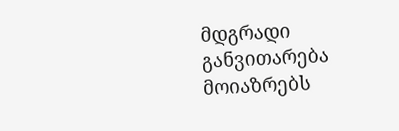მდგრადი განვითარება მოიაზრებს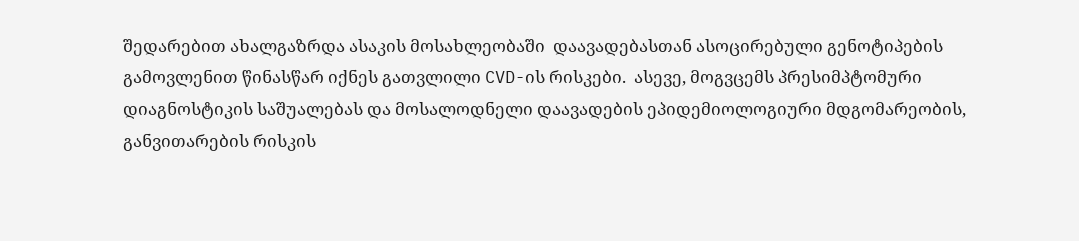შედარებით ახალგაზრდა ასაკის მოსახლეობაში  დაავადებასთან ასოცირებული გენოტიპების გამოვლენით წინასწარ იქნეს გათვლილი CVD-ის რისკები.  ასევე, მოგვცემს პრესიმპტომური დიაგნოსტიკის საშუალებას და მოსალოდნელი დაავადების ეპიდემიოლოგიური მდგომარეობის, განვითარების რისკის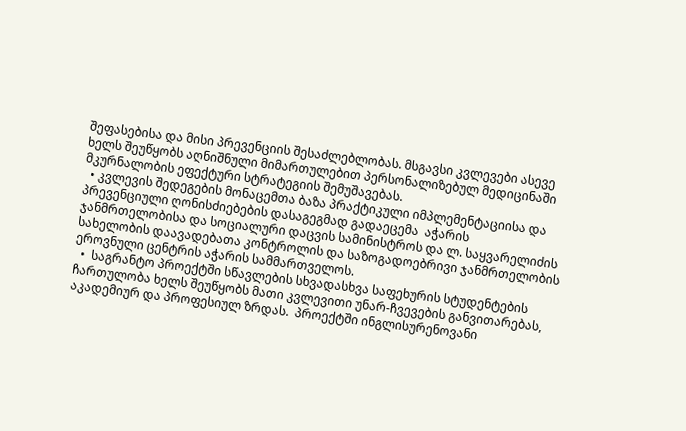შეფასებისა და მისი პრევენციის შესაძლებლობას. მსგავსი კვლევები ასევე ხელს შეუწყობს აღნიშნული მიმართულებით პერსონალიზებულ მედიცინაში მკურნალობის ეფექტური სტრატეგიის შემუშავებას.
  • კვლევის შედეგების მონაცემთა ბაზა პრაქტიკული იმპლემენტაციისა და პრევენციული ღონისძიებების დასაგეგმად გადაეცემა  აჭარის ჯანმრთელობისა და სოციალური დაცვის სამინისტროს და ლ. საყვარელიძის სახელობის დაავადებათა კონტროლის და საზოგადოებრივი ჯანმრთელობის ეროვნული ცენტრის აჭარის სამმართველოს.
  •  საგრანტო პროექტში სწავლების სხვადასხვა საფეხურის სტუდენტების ჩართულობა ხელს შეუწყობს მათი კვლევითი უნარ-ჩვევების განვითარებას, აკადემიურ და პროფესიულ ზრდას.  პროექტში ინგლისურენოვანი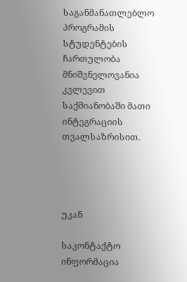საგანმანათლებლო პროგრამის სტუდენტების ჩართულობა მნიშვნელოვანია კვლევით  საქმიანობაში მათი ინტეგრაციის თვალსაზრისით.




უკან

საკონტაქტო ინფორმაცია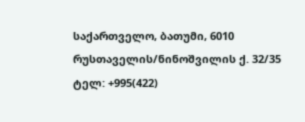საქართველო, ბათუმი, 6010
რუსთაველის/ნინოშვილის ქ. 32/35
ტელ: +995(422)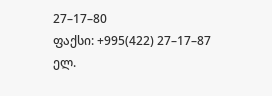27–17–80
ფაქსი: +995(422) 27–17–87
ელ.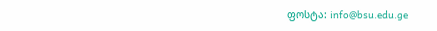ფოსტა: info@bsu.edu.ge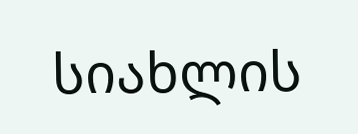სიახლის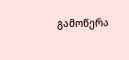გამოწერა